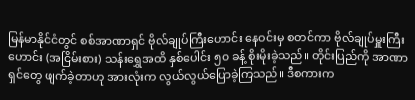မြန်မာနိုင်ငံတွင် စစ်အာဏာရှင် ဗိုလ်ချုပ်ကြီးဟောင်း နေဝင်းမှ စတင်ကာ ဗိုလ်ချုပ်မှူးကြီးဟောင်း (အငြိမ်းစား) သန်းရွှေအထိ နှစ်ပေါင်း ၅၀ ခန့် စိုးမိုးခဲ့သည်။ တိုင်းပြည်ကို အာဏာရှင်တွေ ဖျက်ခဲ့တာဟု အားလုံးက လွယ်လွယ်ပြောခဲ့ကြသည်။ ဒီစကားက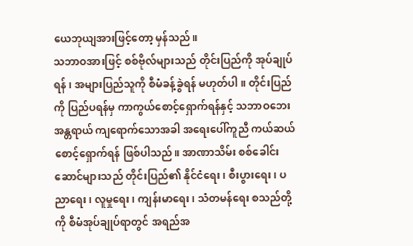ယေဘုယျအားဖြင့်တော့ မှန်သည်။
သဘာဝအားဖြင့် စစ်ဗိုလ်များသည် တိုင်းပြည်ကို အုပ်ချုပ်ရန်၊ အများပြည်သူကို စီမံခန့်ခွဲရန် မဟုတ်ပါ။ တိုင်းပြည်ကို ပြည်ပရန်မှ ကာကွယ်စောင့်ရှောက်ရန်နှင့် သဘာဝဘေး အန္တရာယ် ကျရောက်သောအခါ အရေးပေါ်ကူညီ ကယ်ဆယ် စောင့်ရှောက်ရန် ဖြစ်ပါသည်။ အာဏာသိမ်း စစ်ခေါင်းဆောင်များသည် တိုင်းပြည်၏ နိုင်ငံရေး၊ စီးပွားရေး၊ ပညာရေး၊ လူမှုရေး၊ ကျန်းမာရေး၊ သံတမန်ရေး စသည်တို့ကို စီမံအုပ်ချုပ်ရာတွင် အရည်အ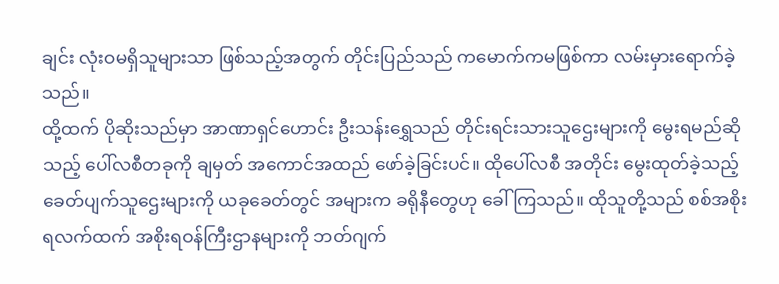ချင်း လုံးဝမရှိသူများသာ ဖြစ်သည့်အတွက် တိုင်းပြည်သည် ကမောက်ကမဖြစ်ကာ လမ်းမှားရောက်ခဲ့သည်။
ထို့ထက် ပိုဆိုးသည်မှာ အာဏာရှင်ဟောင်း ဦးသန်းရွှေသည် တိုင်းရင်းသားသူဌေးများကို မွေးရမည်ဆိုသည့် ပေါ်လစီတခုကို ချမှတ် အကောင်အထည် ဖော်ခဲ့ခြင်းပင်။ ထိုပေါ်လစီ အတိုင်း မွေးထုတ်ခဲ့သည့် ခေတ်ပျက်သူဌေးများကို ယခုခေတ်တွင် အများက ခရိုနီတွေဟု ခေါ်ကြသည်။ ထိုသူတို့သည် စစ်အစိုးရလက်ထက် အစိုးရဝန်ကြီးဌာနများကို ဘတ်ဂျက်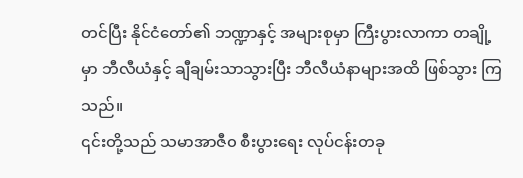တင်ပြီး နိုင်ငံတော်၏ ဘဏ္ဍာနှင့် အများစုမှာ ကြီးပွားလာကာ တချို့မှာ ဘီလီယံနှင့် ချီချမ်းသာသွားပြီး ဘီလီယံနာများအထိ ဖြစ်သွား ကြသည်။
၎င်းတို့သည် သမာအာဇီ၀ စီးပွားရေး လုပ်ငန်းတခု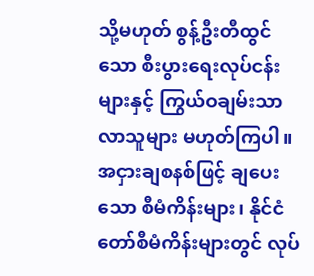သို့မဟုတ် စွန့်ဦးတီထွင်သော စီးပွားရေးလုပ်ငန်းများနှင့် ကြွယ်ဝချမ်းသာလာသူများ မဟုတ်ကြပါ။ အငှားချစနစ်ဖြင့် ချပေးသော စီမံကိန်းများ၊ နိုင်ငံတော်စီမံကိန်းများတွင် လုပ်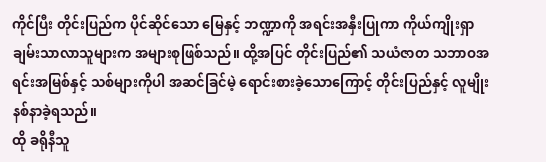ကိုင်ပြီး တိုင်းပြည်က ပိုင်ဆိုင်သော မြေနှင့် ဘဏ္ဍာကို အရင်းအနှီးပြုကာ ကိုယ်ကျိုးရှာ ချမ်းသာလာသူများက အများစုဖြစ်သည်။ ထို့အပြင် တိုင်းပြည်၏ သယံဇာတ သဘာဝအရင်းအမြစ်နှင့် သစ်များကိုပါ အဆင်ခြင်မဲ့ ရောင်းစားခဲ့သောကြောင့် တိုင်းပြည်နှင့် လူမျိုး နစ်နာခဲ့ရသည်။
ထို ခရိုနီသူ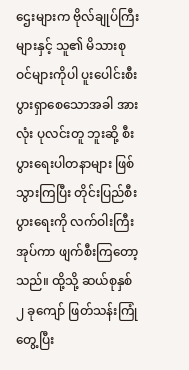ဌေးများက ဗိုလ်ချုပ်ကြီးများနှင့် သူ၏ မိသားစုဝင်များကိုပါ ပူးပေါင်းစီးပွားရှာစေသောအခါ အားလုံး ပုလင်းတူ ဘူးဆို့ စီးပွားရေးပါတနာများ ဖြစ်သွားကြပြီး တိုင်းပြည်စီးပွားရေးကို လက်ဝါးကြီး အုပ်ကာ ဖျက်စီးကြတော့သည်။ ထို့သို့ ဆယ်စုနှစ် ၂ ခုကျော် ဖြတ်သန်းကြုံတွေ့ပြီး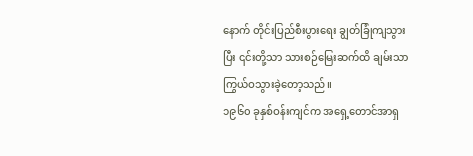နောက် တိုင်းပြည်စီးပွားရေး ချွတ်ခြုံကျသွားပြီး ၎င်းတို့သာ သားစဉ်မြေးဆက်ထိ ချမ်းသာကြွယ်ဝသွားခဲ့တော့သည်။
၁၉၆၀ ခုနှစ်ဝန်းကျင်က အရှေ့တောင်အာရှ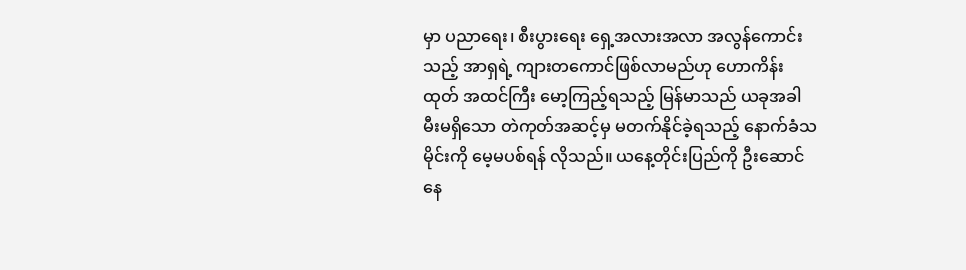မှာ ပညာရေး၊ စီးပွားရေး ရှေ့အလားအလာ အလွန်ကောင်းသည့် အာရှရဲ့ ကျားတကောင်ဖြစ်လာမည်ဟု ဟောကိန်းထုတ် အထင်ကြီး မော့ကြည့်ရသည့် မြန်မာသည် ယခုအခါ မီးမရှိသော တဲကုတ်အဆင့်မှ မတက်နိုင်ခဲ့ရသည့် နောက်ခံသမိုင်းကို မေ့မပစ်ရန် လိုသည်။ ယနေ့တိုင်းပြည်ကို ဦးဆောင်နေ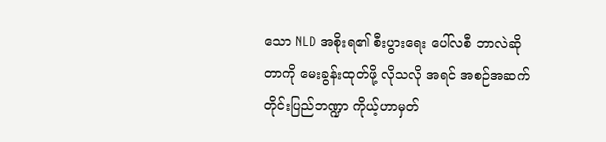သော NLD အစိုးရ၏ စီးပွားရေး ပေါ်လစီ ဘာလဲဆိုတာကို မေးခွန်းထုတ်ဖို့ လိုသလို အရင် အစဉ်အဆက် တိုင်းပြည်ဘဏ္ဍာ ကိုယ့်ဟာမှတ်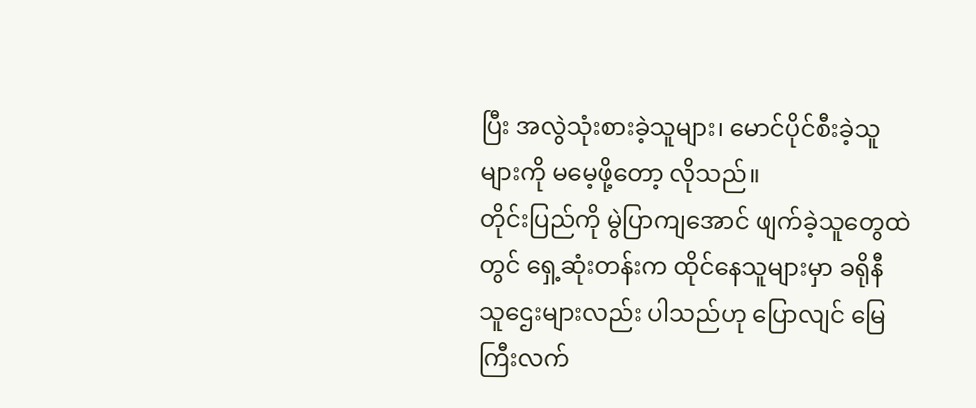ပြီး အလွဲသုံးစားခဲ့သူများ၊ မောင်ပိုင်စီးခဲ့သူများကို မမေ့ဖို့တော့ လိုသည်။
တိုင်းပြည်ကို မွဲပြာကျအောင် ဖျက်ခဲ့သူတွေထဲတွင် ရှေ့ဆုံးတန်းက ထိုင်နေသူများမှာ ခရိုနီ သူဌေးများလည်း ပါသည်ဟု ပြောလျင် မြေကြီးလက်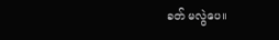ခတ် မလွဲပေ။